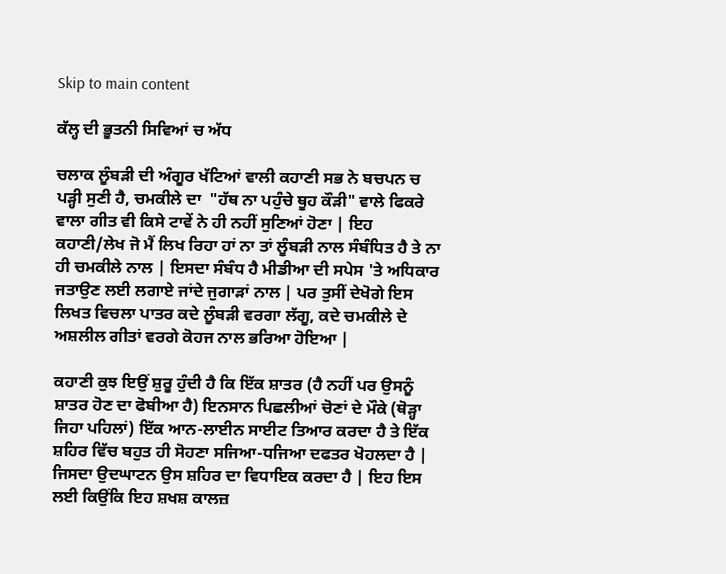Skip to main content

ਕੱਲ੍ਹ ਦੀ ਭੂਤਨੀ ਸਿਵਿਆਂ ਚ ਅੱਧ

ਚਲਾਕ ਲੂੰਬੜੀ ਦੀ ਅੰਗੂਰ ਖੱਟਿਆਂ ਵਾਲੀ ਕਹਾਣੀ ਸਭ ਨੇ ਬਚਪਨ ਚ ਪੜ੍ਹੀ ਸੁਣੀ ਹੈ, ਚਮਕੀਲੇ ਦਾ  "ਹੱਥ ਨਾ ਪਹੁੰਚੇ ਥੂਹ ਕੌੜੀ" ਵਾਲੇ ਫਿਕਰੇ ਵਾਲਾ ਗੀਤ ਵੀ ਕਿਸੇ ਟਾਵੇਂ ਨੇ ਹੀ ਨਹੀਂ ਸੁਣਿਆਂ ਹੋਣਾ | ਇਹ ਕਹਾਣੀ/ਲੇਖ ਜੋ ਮੈਂ ਲਿਖ ਰਿਹਾ ਹਾਂ ਨਾ ਤਾਂ ਲੂੰਬੜੀ ਨਾਲ ਸੰਬੰਧਿਤ ਹੈ ਤੇ ਨਾ ਹੀ ਚਮਕੀਲੇ ਨਾਲ | ਇਸਦਾ ਸੰਬੰਧ ਹੈ ਮੀਡੀਆ ਦੀ ਸਪੇਸ 'ਤੇ ਅਧਿਕਾਰ ਜਤਾਉਣ ਲਈ ਲਗਾਏ ਜਾਂਦੇ ਜੁਗਾੜਾਂ ਨਾਲ | ਪਰ ਤੁਸੀਂ ਦੇਖੋਗੇ ਇਸ ਲਿਖਤ ਵਿਚਲਾ ਪਾਤਰ ਕਦੇ ਲੂੰਬੜੀ ਵਰਗਾ ਲੱਗੂ, ਕਦੇ ਚਮਕੀਲੇ ਦੇ ਅਸ਼ਲੀਲ ਗੀਤਾਂ ਵਰਗੇ ਕੋਹਜ ਨਾਲ ਭਰਿਆ ਹੋਇਆ |

ਕਹਾਣੀ ਕੁਝ ਇਉਂ ਸ਼ੁਰੂ ਹੁੰਦੀ ਹੈ ਕਿ ਇੱਕ ਸ਼ਾਤਰ (ਹੈ ਨਹੀਂ ਪਰ ਉਸਨੂੰ ਸ਼ਾਤਰ ਹੋਣ ਦਾ ਫੋਬੀਆ ਹੈ) ਇਨਸਾਨ ਪਿਛਲੀਆਂ ਚੋਣਾਂ ਦੇ ਮੌਕੇ (ਥੋੜ੍ਹਾ ਜਿਹਾ ਪਹਿਲਾਂ) ਇੱਕ ਆਨ-ਲਾਈਨ ਸਾਈਟ ਤਿਆਰ ਕਰਦਾ ਹੈ ਤੇ ਇੱਕ ਸ਼ਹਿਰ ਵਿੱਚ ਬਹੁਤ ਹੀ ਸੋਹਣਾ ਸਜਿਆ-ਧਜਿਆ ਦਫਤਰ ਖੋਹਲਦਾ ਹੈ | ਜਿਸਦਾ ਉਦਘਾਟਨ ਉਸ ਸ਼ਹਿਰ ਦਾ ਵਿਧਾਇਕ ਕਰਦਾ ਹੈ | ਇਹ ਇਸ ਲਈ ਕਿਉਂਕਿ ਇਹ ਸ਼ਖਸ਼ ਕਾਲਜ਼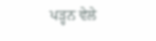ਪੜ੍ਹਨ ਵੇਲੇ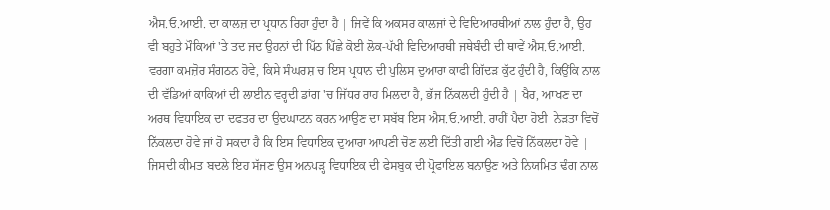ਐਸ.ਓ.ਆਈ. ਦਾ ਕਾਲਜ਼ ਦਾ ਪ੍ਰਧਾਨ ਰਿਹਾ ਹੁੰਦਾ ਹੈ | ਜਿਵੇਂ ਕਿ ਅਕਸਰ ਕਾਲਜਾਂ ਦੇ ਵਿਦਿਆਰਥੀਆਂ ਨਾਲ ਹੁੰਦਾ ਹੈ, ਉਹ ਵੀ ਬਹੁਤੇ ਮੌਕਿਆਂ 'ਤੇ ਤਦ ਜਦ ਉਹਨਾਂ ਦੀ ਪਿੱਠ ਪਿੱਛੇ ਕੋਈ ਲੋਕ-ਪੱਖੀ ਵਿਦਿਆਰਥੀ ਜਥੇਬੰਦੀ ਦੀ ਥਾਵੇਂ ਐਸ.ਓ.ਆਈ. ਵਰਗਾ ਕਮਜ਼ੋਰ ਸੰਗਠਨ ਹੋਵੇ, ਕਿਸੇ ਸੰਘਰਸ਼ ਚ ਇਸ ਪ੍ਰਧਾਨ ਦੀ ਪੁਲਿਸ ਦੁਆਰਾ ਕਾਫੀ ਗਿੱਦੜ ਕੁੱਟ ਹੁੰਦੀ ਹੈ, ਕਿਉਂਕਿ ਨਾਲ ਦੀ ਵੱਡਿਆਂ ਕਾਕਿਆਂ ਦੀ ਲਾਈਨ ਵਰ੍ਹਦੀ ਡਾਂਗ 'ਚ ਜਿੱਧਰ ਰਾਹ ਮਿਲਦਾ ਹੈ, ਭੱਜ ਨਿੱਕਲਦੀ ਹੁੰਦੀ ਹੈ | ਖੈਰ, ਆਖਣ ਦਾ ਅਰਥ ਵਿਧਾਇਕ ਦਾ ਦਫਤਰ ਦਾ ਉਦਘਾਟਨ ਕਰਨ ਆਉਣ ਦਾ ਸਬੱਬ ਇਸ ਐਸ.ਓ.ਆਈ. ਰਾਹੀਂ ਪੈਦਾ ਹੋਈ  ਨੇੜਤਾ ਵਿਚੋਂ ਨਿੱਕਲਦਾ ਹੋਵੇ ਜਾਂ ਹੋ ਸਕਦਾ ਹੈ ਕਿ ਇਸ ਵਿਧਾਇਕ ਦੁਆਰਾ ਆਪਣੀ ਚੋਣ ਲਈ ਦਿੱਤੀ ਗਈ ਐਡ ਵਿਚੋਂ ਨਿੱਕਲਦਾ ਹੋਵੇ | ਜਿਸਦੀ ਕੀਮਤ ਬਦਲੇ ਇਹ ਸੱਜਣ ਉਸ ਅਨਪੜ੍ਹ ਵਿਧਾਇਕ ਦੀ ਫੇਸਬੁਕ ਦੀ ਪ੍ਰੋਫਾਇਲ ਬਨਾਉਣ ਅਤੇ ਨਿਯਮਿਤ ਢੰਗ ਨਾਲ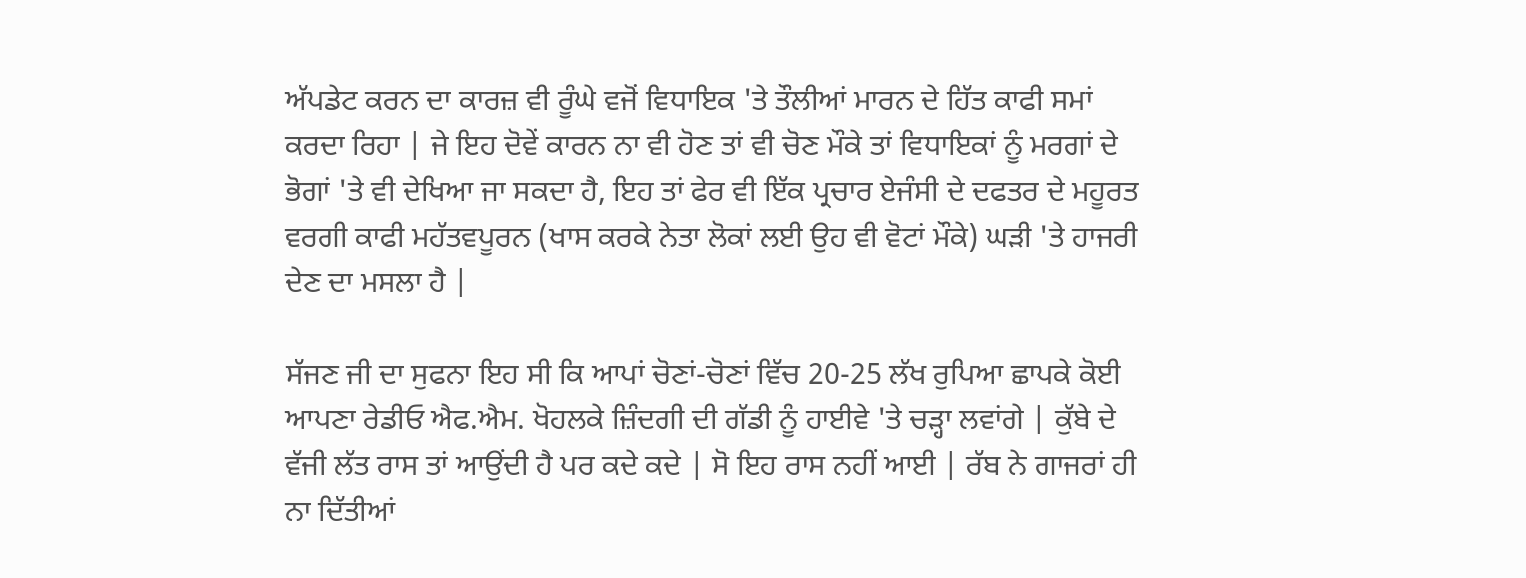ਅੱਪਡੇਟ ਕਰਨ ਦਾ ਕਾਰਜ਼ ਵੀ ਰੂੰਘੇ ਵਜੋਂ ਵਿਧਾਇਕ 'ਤੇ ਤੌਲੀਆਂ ਮਾਰਨ ਦੇ ਹਿੱਤ ਕਾਫੀ ਸਮਾਂ ਕਰਦਾ ਰਿਹਾ | ਜੇ ਇਹ ਦੋਵੇਂ ਕਾਰਨ ਨਾ ਵੀ ਹੋਣ ਤਾਂ ਵੀ ਚੋਣ ਮੌਕੇ ਤਾਂ ਵਿਧਾਇਕਾਂ ਨੂੰ ਮਰਗਾਂ ਦੇ ਭੋਗਾਂ 'ਤੇ ਵੀ ਦੇਖਿਆ ਜਾ ਸਕਦਾ ਹੈ, ਇਹ ਤਾਂ ਫੇਰ ਵੀ ਇੱਕ ਪ੍ਰਚਾਰ ਏਜੰਸੀ ਦੇ ਦਫਤਰ ਦੇ ਮਹੂਰਤ ਵਰਗੀ ਕਾਫੀ ਮਹੱਤਵਪੂਰਨ (ਖਾਸ ਕਰਕੇ ਨੇਤਾ ਲੋਕਾਂ ਲਈ ਉਹ ਵੀ ਵੋਟਾਂ ਮੌਕੇ) ਘੜੀ 'ਤੇ ਹਾਜਰੀ ਦੇਣ ਦਾ ਮਸਲਾ ਹੈ |

ਸੱਜਣ ਜੀ ਦਾ ਸੁਫਨਾ ਇਹ ਸੀ ਕਿ ਆਪਾਂ ਚੋਣਾਂ-ਚੋਣਾਂ ਵਿੱਚ 20-25 ਲੱਖ ਰੁਪਿਆ ਛਾਪਕੇ ਕੋਈ ਆਪਣਾ ਰੇਡੀਓ ਐਫ.ਐਮ. ਖੋਹਲਕੇ ਜ਼ਿੰਦਗੀ ਦੀ ਗੱਡੀ ਨੂੰ ਹਾਈਵੇ 'ਤੇ ਚੜ੍ਹਾ ਲਵਾਂਗੇ | ਕੁੱਬੇ ਦੇ ਵੱਜੀ ਲੱਤ ਰਾਸ ਤਾਂ ਆਉਂਦੀ ਹੈ ਪਰ ਕਦੇ ਕਦੇ | ਸੋ ਇਹ ਰਾਸ ਨਹੀਂ ਆਈ | ਰੱਬ ਨੇ ਗਾਜਰਾਂ ਹੀ ਨਾ ਦਿੱਤੀਆਂ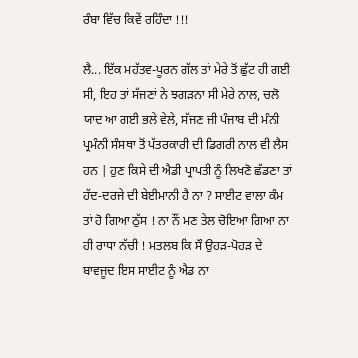ਰੰਬਾ ਵਿੱਚ ਕਿਵੇਂ ਰਹਿੰਦਾ !!!

ਲੈ... ਇੱਕ ਮਹੱਤਵ-ਪੂਰਨ ਗੱਲ ਤਾਂ ਮੇਰੇ ਤੋਂ ਛੁੱਟ ਹੀ ਗਈ ਸੀ, ਇਹ ਤਾਂ ਸੱਜਣਾਂ ਨੇ ਝਗੜਨਾ ਸੀ ਮੇਰੇ ਨਾਲ, ਚਲੋ ਯਾਦ ਆ ਗਈ ਭਲੇ ਵੇਲੇ, ਸੱਜਣ ਜੀ ਪੰਜਾਬ ਦੀ ਮੰਨੀ ਪ੍ਰਮੰਨੀ ਸੰਸਥਾ ਤੋਂ ਪੱਤਰਕਾਰੀ ਦੀ ਡਿਗਰੀ ਨਾਲ ਵੀ ਲੈਸ ਹਨ | ਹੁਣ ਕਿਸੇ ਦੀ ਐਡੀ ਪ੍ਰਾਪਤੀ ਨੂੰ ਲਿਖਣੋ ਛੱਡਣਾ ਤਾਂ ਹੱਦ-ਦਰਜੇ ਦੀ ਬੇਈਮਾਨੀ ਹੈ ਨਾ ? ਸਾਈਟ ਵਾਲਾ ਕੰਮ ਤਾਂ ਹੋ ਗਿਆ ਠੁੱਸ ! ਨਾ ਨੌਂ ਮਣ ਤੇਲ ਚੋਇਆ ਗਿਆ ਨਾ ਹੀ ਰਾਧਾ ਨੱਚੀ ! ਮਤਲਬ ਕਿ ਸੌ ਉਹੜ-ਪੋਹੜ ਦੇ ਬਾਵਜੂਦ ਇਸ ਸਾਈਟ ਨੂੰ ਐਡ ਨਾ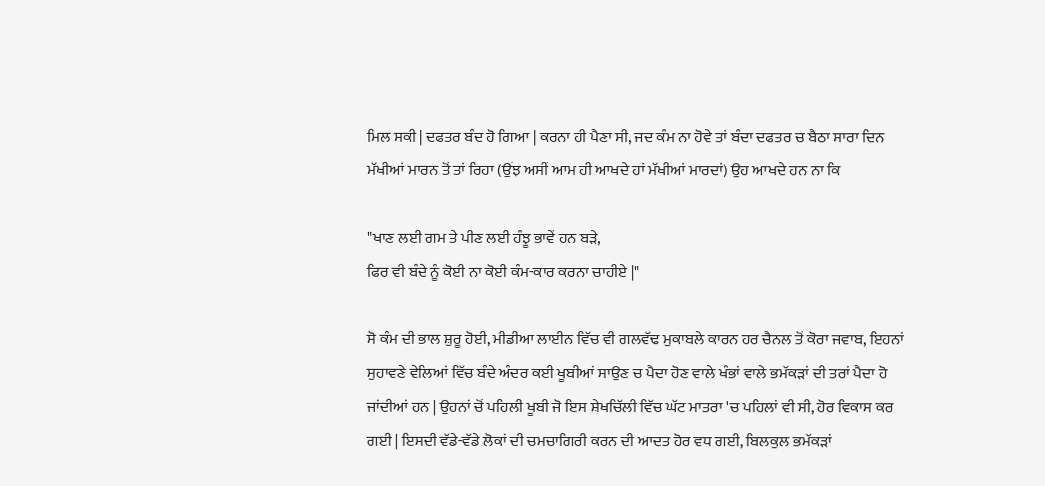ਮਿਲ ਸਕੀ | ਦਫਤਰ ਬੰਦ ਹੋ ਗਿਆ | ਕਰਨਾ ਹੀ ਪੈਣਾ ਸੀ, ਜਦ ਕੰਮ ਨਾ ਹੋਵੇ ਤਾਂ ਬੰਦਾ ਦਫਤਰ ਚ ਬੈਠਾ ਸਾਰਾ ਦਿਨ ਮੱਖੀਆਂ ਮਾਰਨ ਤੋਂ ਤਾਂ ਰਿਹਾ (ਉਂਝ ਅਸੀਂ ਆਮ ਹੀ ਆਖਦੇ ਹਾਂ ਮੱਖੀਆਂ ਮਾਰਦਾਂ) ਉਹ ਆਖਦੇ ਹਨ ਨਾ ਕਿ

"ਖਾਣ ਲਈ ਗਮ ਤੇ ਪੀਣ ਲਈ ਹੰਝੂ ਭਾਵੇਂ ਹਨ ਬੜੇ,
ਫਿਰ ਵੀ ਬੰਦੇ ਨੂੰ ਕੋਈ ਨਾ ਕੋਈ ਕੰਮ-ਕਾਰ ਕਰਨਾ ਚਾਹੀਏ |"

ਸੋ ਕੰਮ ਦੀ ਭਾਲ ਸ਼ੁਰੂ ਹੋਈ, ਮੀਡੀਆ ਲਾਈਨ ਵਿੱਚ ਵੀ ਗਲਵੱਢ ਮੁਕਾਬਲੇ ਕਾਰਨ ਹਰ ਚੈਨਲ ਤੋਂ ਕੋਰਾ ਜਵਾਬ, ਇਹਨਾਂ ਸੁਹਾਵਣੇ ਵੇਲਿਆਂ ਵਿੱਚ ਬੰਦੇ ਅੰਦਰ ਕਈ ਖੂਬੀਆਂ ਸਾਉਣ ਚ ਪੈਦਾ ਹੋਣ ਵਾਲੇ ਖੰਭਾਂ ਵਾਲੇ ਭਮੱਕੜਾਂ ਦੀ ਤਰਾਂ ਪੈਦਾ ਹੋ ਜਾਂਦੀਆਂ ਹਨ | ਉਹਨਾਂ ਚੋਂ ਪਹਿਲੀ ਖੂਬੀ ਜੋ ਇਸ ਸ਼ੇਖਚਿੱਲੀ ਵਿੱਚ ਘੱਟ ਮਾਤਰਾ 'ਚ ਪਹਿਲਾਂ ਵੀ ਸੀ, ਹੋਰ ਵਿਕਾਸ ਕਰ ਗਈ | ਇਸਦੀ ਵੱਡੇ-ਵੱਡੇ ਲੋਕਾਂ ਦੀ ਚਮਚਾਗਿਰੀ ਕਰਨ ਦੀ ਆਦਤ ਹੋਰ ਵਧ ਗਈ, ਬਿਲਕੁਲ ਭਮੱਕੜਾਂ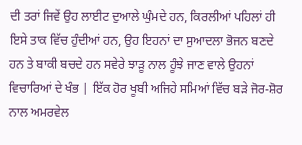ਦੀ ਤਰਾਂ ਜਿਵੇਂ ਉਹ ਲਾਈਟ ਦੁਆਲੇ ਘੁੰਮਦੇ ਹਨ, ਕਿਰਲੀਆਂ ਪਹਿਲਾਂ ਹੀ ਇਸੇ ਤਾਕ ਵਿੱਚ ਹੁੰਦੀਆਂ ਹਨ, ਉਹ ਇਹਨਾਂ ਦਾ ਸੁਆਦਲਾ ਭੋਜਨ ਬਣਦੇ ਹਨ ਤੇ ਬਾਕੀ ਬਚਦੇ ਹਨ ਸਵੇਰੇ ਝਾੜੂ ਨਾਲ ਹੂੰਝੇ ਜਾਣ ਵਾਲੇ ਉਹਨਾਂ ਵਿਚਾਰਿਆਂ ਦੇ ਖੰਭ | ਇੱਕ ਹੋਰ ਖੂਬੀ ਅਜਿਹੇ ਸਮਿਆਂ ਵਿੱਚ ਬੜੇ ਜੋਰ-ਸ਼ੋਰ ਨਾਲ ਅਮਰਵੇਲ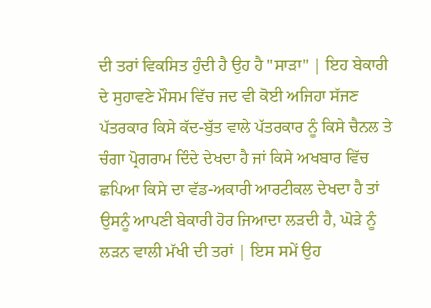ਦੀ ਤਰਾਂ ਵਿਕਸਿਤ ਹੁੰਦੀ ਹੈ ਉਹ ਹੈ "ਸਾੜਾ" | ਇਹ ਬੇਕਾਰੀ ਦੇ ਸੁਹਾਵਣੇ ਮੌਸਮ ਵਿੱਚ ਜਦ ਵੀ ਕੋਈ ਅਜਿਹਾ ਸੱਜਣ ਪੱਤਰਕਾਰ ਕਿਸੇ ਕੱਦ-ਬੁੱਤ ਵਾਲੇ ਪੱਤਰਕਾਰ ਨੂੰ ਕਿਸੇ ਚੈਨਲ ਤੇ ਚੰਗਾ ਪ੍ਰੋਗਰਾਮ ਦਿੰਦੇ ਦੇਖਦਾ ਹੈ ਜਾਂ ਕਿਸੇ ਅਖਬਾਰ ਵਿੱਚ ਛਪਿਆ ਕਿਸੇ ਦਾ ਵੱਡ-ਅਕਾਰੀ ਆਰਟੀਕਲ ਦੇਖਦਾ ਹੈ ਤਾਂ ਉਸਨੂੰ ਆਪਣੀ ਬੇਕਾਰੀ ਹੋਰ ਜਿਆਦਾ ਲੜਦੀ ਹੈ, ਘੋੜੇ ਨੂੰ ਲੜਨ ਵਾਲੀ ਮੱਖੀ ਦੀ ਤਰਾਂ | ਇਸ ਸਮੇਂ ਉਹ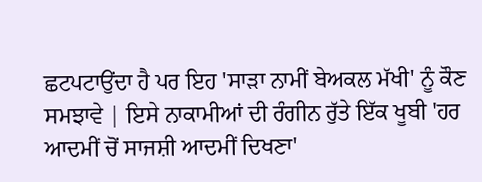ਛਟਪਟਾਉਂਦਾ ਹੈ ਪਰ ਇਹ 'ਸਾੜਾ ਨਾਮੀਂ ਬੇਅਕਲ ਮੱਖੀ' ਨੂੰ ਕੌਣ ਸਮਝਾਵੇ | ਇਸੇ ਨਾਕਾਮੀਆਂ ਦੀ ਰੰਗੀਨ ਰੁੱਤੇ ਇੱਕ ਖੂਬੀ 'ਹਰ ਆਦਮੀਂ ਚੋਂ ਸਾਜਸ਼ੀ ਆਦਮੀਂ ਦਿਖਣਾ'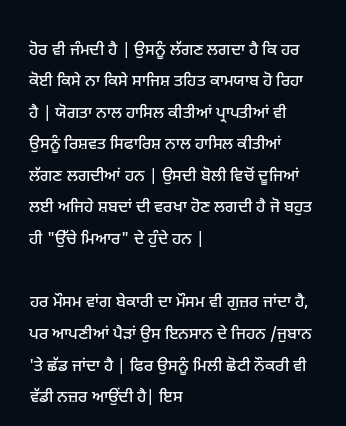ਹੋਰ ਵੀ ਜੰਮਦੀ ਹੈ | ਉਸਨੂੰ ਲੱਗਣ ਲਗਦਾ ਹੈ ਕਿ ਹਰ ਕੋਈ ਕਿਸੇ ਨਾ ਕਿਸੇ ਸਾਜਿਸ਼ ਤਹਿਤ ਕਾਮਯਾਬ ਹੋ ਰਿਹਾ ਹੈ | ਯੋਗਤਾ ਨਾਲ ਹਾਸਿਲ ਕੀਤੀਆਂ ਪ੍ਰਾਪਤੀਆਂ ਵੀ ਉਸਨੂੰ ਰਿਸ਼ਵਤ ਸਿਫਾਰਿਸ਼ ਨਾਲ ਹਾਸਿਲ ਕੀਤੀਆਂ ਲੱਗਣ ਲਗਦੀਆਂ ਹਨ | ਉਸਦੀ ਬੋਲੀ ਵਿਚੋਂ ਦੂਜਿਆਂ ਲਈ ਅਜਿਹੇ ਸ਼ਬਦਾਂ ਦੀ ਵਰਖਾ ਹੋਣ ਲਗਦੀ ਹੈ ਜੋ ਬਹੁਤ ਹੀ "ਉੱਚੇ ਮਿਆਰ" ਦੇ ਹੁੰਦੇ ਹਨ |

ਹਰ ਮੌਸਮ ਵਾਂਗ ਬੇਕਾਰੀ ਦਾ ਮੌਸਮ ਵੀ ਗੁਜ਼ਰ ਜਾਂਦਾ ਹੈ, ਪਰ ਆਪਣੀਆਂ ਪੈੜਾਂ ਉਸ ਇਨਸਾਨ ਦੇ ਜਿਹਨ /ਜੁਬਾਨ 'ਤੇ ਛੱਡ ਜਾਂਦਾ ਹੈ | ਫਿਰ ਉਸਨੂੰ ਮਿਲੀ ਛੋਟੀ ਨੌਕਰੀ ਵੀ ਵੱਡੀ ਨਜ਼ਰ ਆਉਂਦੀ ਹੈ| ਇਸ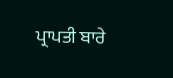ਪ੍ਰਾਪਤੀ ਬਾਰੇ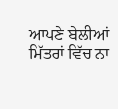ਆਪਣੇ ਬੇਲੀਆਂ ਮਿੱਤਰਾਂ ਵਿੱਚ ਨਾ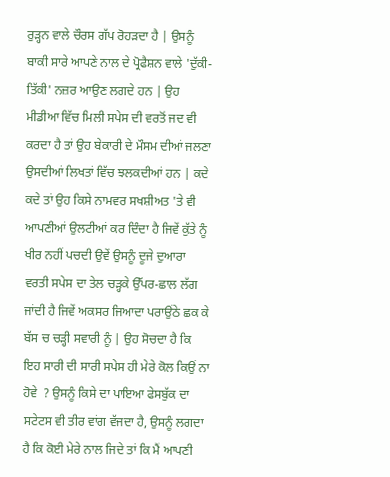ਰੁੜ੍ਹਨ ਵਾਲੇ ਚੌਰਸ ਗੱਪ ਰੋਹੜਦਾ ਹੈ | ਉਸਨੂੰ ਬਾਕੀ ਸਾਰੇ ਆਪਣੇ ਨਾਲ ਦੇ ਪ੍ਰੋਫੈਸ਼ਨ ਵਾਲੇ 'ਦੁੱਕੀ-ਤਿੱਕੀ' ਨਜ਼ਰ ਆਉਣ ਲਗਦੇ ਹਨ | ਉਹ ਮੀਡੀਆ ਵਿੱਚ ਮਿਲੀ ਸਪੇਸ ਦੀ ਵਰਤੋਂ ਜਦ ਵੀ ਕਰਦਾ ਹੈ ਤਾਂ ਉਹ ਬੇਕਾਰੀ ਦੇ ਮੌਸਮ ਦੀਆਂ ਜਲਣਾ ਉਸਦੀਆਂ ਲਿਖਤਾਂ ਵਿੱਚ ਝਲਕਦੀਆਂ ਹਨ | ਕਦੇ ਕਦੇ ਤਾਂ ਉਹ ਕਿਸੇ ਨਾਮਵਰ ਸਖਸ਼ੀਅਤ 'ਤੇ ਵੀ ਆਪਣੀਆਂ ਉਲਟੀਆਂ ਕਰ ਦਿੰਦਾ ਹੈ ਜਿਵੇਂ ਕੁੱਤੇ ਨੂੰ ਖੀਰ ਨਹੀਂ ਪਚਦੀ ਉਵੇਂ ਉਸਨੂੰ ਦੂਜੇ ਦੁਆਰਾ ਵਰਤੀ ਸਪੇਸ ਦਾ ਤੇਲ ਚੜ੍ਹਕੇ ਉੱਪਰ-ਛਾਲ ਲੱਗ ਜਾਂਦੀ ਹੈ ਜਿਵੇਂ ਅਕਸਰ ਜਿਆਦਾ ਪਰਾਉਂਠੇ ਛਕ ਕੇ ਬੱਸ ਚ ਚੜ੍ਹੀ ਸਵਾਰੀ ਨੂੰ | ਉਹ ਸੋਚਦਾ ਹੈ ਕਿ ਇਹ ਸਾਰੀ ਦੀ ਸਾਰੀ ਸਪੇਸ ਹੀ ਮੇਰੇ ਕੋਲ ਕਿਉਂ ਨਾ ਹੋਵੇ  ? ਉਸਨੂੰ ਕਿਸੇ ਦਾ ਪਾਇਆ ਫੇਸਬੁੱਕ ਦਾ ਸਟੇਟਸ ਵੀ ਤੀਰ ਵਾਂਗ ਵੱਜਦਾ ਹੈ, ਉਸਨੂੰ ਲਗਦਾ ਹੈ ਕਿ ਕੋਈ ਮੇਰੇ ਨਾਲ ਜਿਦੇ ਤਾਂ ਕਿ ਮੈਂ ਆਪਣੀ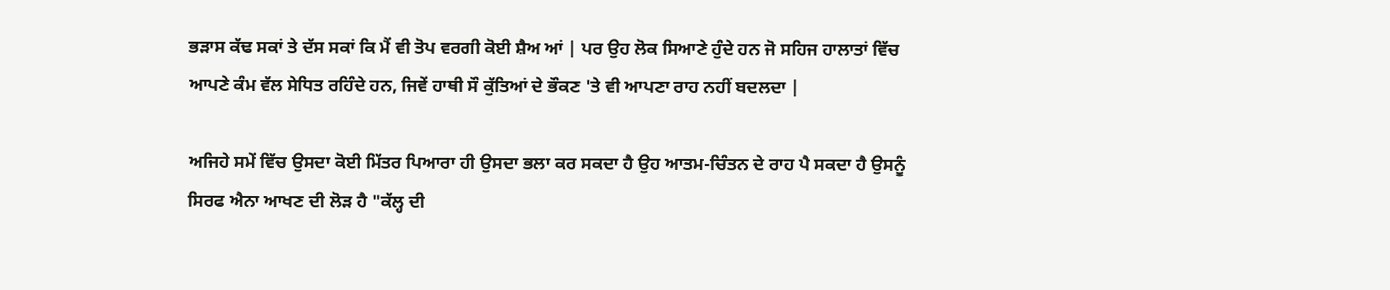ਭੜਾਸ ਕੱਢ ਸਕਾਂ ਤੇ ਦੱਸ ਸਕਾਂ ਕਿ ਮੈਂ ਵੀ ਤੋਪ ਵਰਗੀ ਕੋਈ ਸ਼ੈਅ ਆਂ | ਪਰ ਉਹ ਲੋਕ ਸਿਆਣੇ ਹੁੰਦੇ ਹਨ ਜੋ ਸਹਿਜ ਹਾਲਾਤਾਂ ਵਿੱਚ ਆਪਣੇ ਕੰਮ ਵੱਲ ਸੇਧਿਤ ਰਹਿੰਦੇ ਹਨ, ਜਿਵੇਂ ਹਾਥੀ ਸੌ ਕੁੱਤਿਆਂ ਦੇ ਭੌਕਣ 'ਤੇ ਵੀ ਆਪਣਾ ਰਾਹ ਨਹੀਂ ਬਦਲਦਾ |

ਅਜਿਹੇ ਸਮੇਂ ਵਿੱਚ ਉਸਦਾ ਕੋਈ ਮਿੱਤਰ ਪਿਆਰਾ ਹੀ ਉਸਦਾ ਭਲਾ ਕਰ ਸਕਦਾ ਹੈ ਉਹ ਆਤਮ-ਚਿੰਤਨ ਦੇ ਰਾਹ ਪੈ ਸਕਦਾ ਹੈ ਉਸਨੂੰ ਸਿਰਫ ਐਨਾ ਆਖਣ ਦੀ ਲੋੜ ਹੈ "ਕੱਲ੍ਹ ਦੀ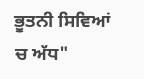ਭੂਤਨੀ ਸਿਵਿਆਂ ਚ ਅੱਧ"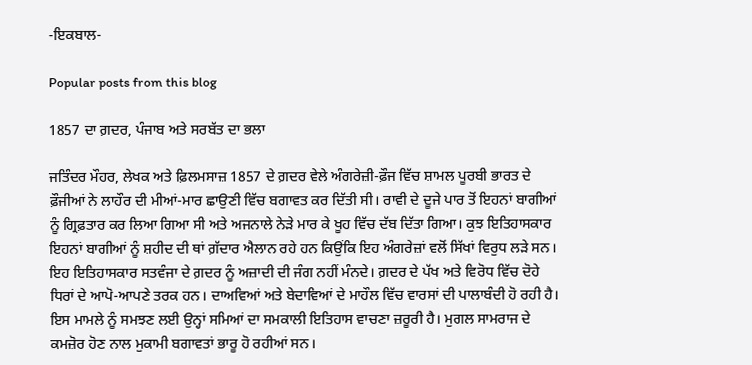-ਇਕਬਾਲ-

Popular posts from this blog

1857 ਦਾ ਗ਼ਦਰ, ਪੰਜਾਬ ਅਤੇ ਸਰਬੱਤ ਦਾ ਭਲਾ

ਜਤਿੰਦਰ ਮੌਹਰ, ਲੇਖਕ ਅਤੇ ਫ਼ਿਲਮਸਾਜ਼ 1857 ਦੇ ਗ਼ਦਰ ਵੇਲੇ ਅੰਗਰੇਜ਼ੀ-ਫ਼ੌਜ ਵਿੱਚ ਸ਼ਾਮਲ ਪੂਰਬੀ ਭਾਰਤ ਦੇ ਫ਼ੌਜੀਆਂ ਨੇ ਲਾਹੌਰ ਦੀ ਮੀਆਂ-ਮਾਰ ਛਾਉਣੀ ਵਿੱਚ ਬਗਾਵਤ ਕਰ ਦਿੱਤੀ ਸੀ। ਰਾਵੀ ਦੇ ਦੂਜੇ ਪਾਰ ਤੋਂ ਇਹਨਾਂ ਬਾਗੀਆਂ ਨੂੰ ਗ੍ਰਿਫ਼ਤਾਰ ਕਰ ਲਿਆ ਗਿਆ ਸੀ ਅਤੇ ਅਜਨਾਲੇ ਨੇੜੇ ਮਾਰ ਕੇ ਖੂਹ ਵਿੱਚ ਦੱਬ ਦਿੱਤਾ ਗਿਆ। ਕੁਝ ਇਤਿਹਾਸਕਾਰ ਇਹਨਾਂ ਬਾਗੀਆਂ ਨੂੰ ਸ਼ਹੀਦ ਦੀ ਥਾਂ ਗ਼ੱਦਾਰ ਐਲਾਨ ਰਹੇ ਹਨ ਕਿਉਂਕਿ ਇਹ ਅੰਗਰੇਜ਼ਾਂ ਵਲੋਂ ਸਿੱਖਾਂ ਵਿਰੁਧ ਲੜੇ ਸਨ। ਇਹ ਇਤਿਹਾਸਕਾਰ ਸਤਵੰਜਾ ਦੇ ਗ਼ਦਰ ਨੂੰ ਅਜ਼ਾਦੀ ਦੀ ਜੰਗ ਨਹੀਂ ਮੰਨਦੇ। ਗ਼ਦਰ ਦੇ ਪੱਖ ਅਤੇ ਵਿਰੋਧ ਵਿੱਚ ਦੋਹੇ ਧਿਰਾਂ ਦੇ ਆਪੋ-ਆਪਣੇ ਤਰਕ ਹਨ। ਦਾਅਵਿਆਂ ਅਤੇ ਬੇਦਾਵਿਆਂ ਦੇ ਮਾਹੌਲ ਵਿੱਚ ਵਾਰਸਾਂ ਦੀ ਪਾਲਾਬੰਦੀ ਹੋ ਰਹੀ ਹੈ। ਇਸ ਮਾਮਲੇ ਨੂੰ ਸਮਝਣ ਲਈ ਉਨ੍ਹਾਂ ਸਮਿਆਂ ਦਾ ਸਮਕਾਲੀ ਇਤਿਹਾਸ ਵਾਚਣਾ ਜ਼ਰੂਰੀ ਹੈ। ਮੁਗਲ ਸਾਮਰਾਜ ਦੇ ਕਮਜ਼ੋਰ ਹੋਣ ਨਾਲ ਮੁਕਾਮੀ ਬਗਾਵਤਾਂ ਭਾਰੂ ਹੋ ਰਹੀਆਂ ਸਨ।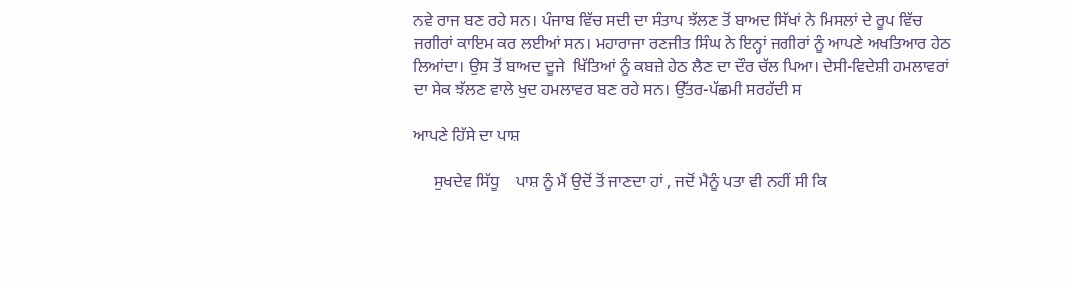ਨਵੇ ਰਾਜ ਬਣ ਰਹੇ ਸਨ। ਪੰਜਾਬ ਵਿੱਚ ਸਦੀ ਦਾ ਸੰਤਾਪ ਝੱਲਣ ਤੋਂ ਬਾਅਦ ਸਿੱਖਾਂ ਨੇ ਮਿਸਲਾਂ ਦੇ ਰੂਪ ਵਿੱਚ ਜਗੀਰਾਂ ਕਾਇਮ ਕਰ ਲਈਆਂ ਸਨ। ਮਹਾਰਾਜਾ ਰਣਜੀਤ ਸਿੰਘ ਨੇ ਇਨ੍ਹਾਂ ਜਗੀਰਾਂ ਨੂੰ ਆਪਣੇ ਅਖਤਿਆਰ ਹੇਠ ਲਿਆਂਦਾ। ਉਸ ਤੋਂ ਬਾਅਦ ਦੂਜੇ  ਖਿੱਤਿਆਂ ਨੂੰ ਕਬਜ਼ੇ ਹੇਠ ਲੈਣ ਦਾ ਦੌਰ ਚੱਲ ਪਿਆ। ਦੇਸੀ-ਵਿਦੇਸ਼ੀ ਹਮਲਾਵਰਾਂ ਦਾ ਸੇਕ ਝੱਲਣ ਵਾਲੇ ਖੁਦ ਹਮਲਾਵਰ ਬਣ ਰਹੇ ਸਨ। ਉੱਤਰ-ਪੱਛਮੀ ਸਰਹੱਦੀ ਸ

ਆਪਣੇ ਹਿੱਸੇ ਦਾ ਪਾਸ਼

     ਸੁਖਦੇਵ ਸਿੱਧੂ    ਪਾਸ਼ ਨੂੰ ਮੈਂ ਉਦੋਂ ਤੋਂ ਜਾਣਦਾ ਹਾਂ , ਜਦੋਂ ਮੈਨੂੰ ਪਤਾ ਵੀ ਨਹੀਂ ਸੀ ਕਿ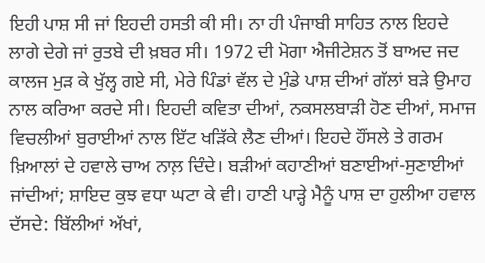ਇਹੀ ਪਾਸ਼ ਸੀ ਜਾਂ ਇਹਦੀ ਹਸਤੀ ਕੀ ਸੀ। ਨਾ ਹੀ ਪੰਜਾਬੀ ਸਾਹਿਤ ਨਾਲ ਇਹਦੇ ਲਾਗੇ ਦੇਗੇ ਜਾਂ ਰੁਤਬੇ ਦੀ ਖ਼ਬਰ ਸੀ। 1972 ਦੀ ਮੋਗਾ ਐਜੀਟੇਸ਼ਨ ਤੋਂ ਬਾਅਦ ਜਦ ਕਾਲਜ ਮੁਡ਼ ਕੇ ਖੁੱਲ੍ਹ ਗਏ ਸੀ, ਮੇਰੇ ਪਿੰਡਾਂ ਵੱਲ ਦੇ ਮੁੰਡੇ ਪਾਸ਼ ਦੀਆਂ ਗੱਲਾਂ ਬਡ਼ੇ ਉਮਾਹ ਨਾਲ ਕਰਿਆ ਕਰਦੇ ਸੀ। ਇਹਦੀ ਕਵਿਤਾ ਦੀਆਂ, ਨਕਸਲਬਾਡ਼ੀ ਹੋਣ ਦੀਆਂ, ਸਮਾਜ ਵਿਚਲੀਆਂ ਬੁਰਾਈਆਂ ਨਾਲ ਇੱਟ ਖਡ਼ਿੱਕੇ ਲੈਣ ਦੀਆਂ। ਇਹਦੇ ਹੌਂਸਲੇ ਤੇ ਗਰਮ ਖ਼ਿਆਲਾਂ ਦੇ ਹਵਾਲੇ ਚਾਅ ਨਾਲ਼ ਦਿੰਦੇ। ਬਡ਼ੀਆਂ ਕਹਾਣੀਆਂ ਬਣਾਈਆਂ-ਸੁਣਾਈਆਂ ਜਾਂਦੀਆਂ; ਸ਼ਾਇਦ ਕੁਝ ਵਧਾ ਘਟਾ ਕੇ ਵੀ। ਹਾਣੀ ਪਾਡ਼੍ਹੇ ਮੈਨੂੰ ਪਾਸ਼ ਦਾ ਹੁਲੀਆ ਹਵਾਲ ਦੱਸਦੇ: ਬਿੱਲੀਆਂ ਅੱਖਾਂ,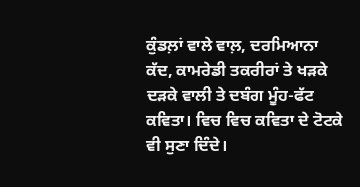ਕੁੰਡਲ਼ਾਂ ਵਾਲੇ ਵਾਲ਼, ਦਰਮਿਆਨਾ ਕੱਦ, ਕਾਮਰੇਡੀ ਤਕਰੀਰਾਂ ਤੇ ਖਡ਼ਕੇ ਦਡ਼ਕੇ ਵਾਲੀ ਤੇ ਦਬੰਗ ਮੂੰਹ-ਫੱਟ ਕਵਿਤਾ। ਵਿਚ ਵਿਚ ਕਵਿਤਾ ਦੇ ਟੋਟਕੇ ਵੀ ਸੁਣਾ ਦਿੰਦੇ।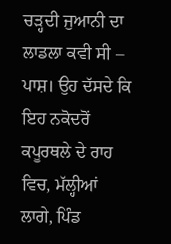ਚਡ਼੍ਹਦੀ ਜੁਆਨੀ ਦਾ ਲਾਡਲਾ ਕਵੀ ਸੀ – ਪਾਸ਼। ਉਹ ਦੱਸਦੇ ਕਿ ਇਹ ਨਕੋਦਰੋਂ ਕਪੂਰਥਲੇ ਦੇ ਰਾਹ ਵਿਚ, ਮੱਲ੍ਹੀਆਂ ਲਾਗੇ, ਪਿੰਡ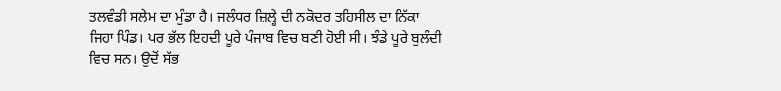ਤਲਵੰਡੀ ਸਲੇਮ ਦਾ ਮੁੰਡਾ ਹੈ। ਜਲੰਧਰ ਜ਼ਿਲ੍ਹੇ ਦੀ ਨਕੋਦਰ ਤਹਿਸੀਲ ਦਾ ਨਿੱਕਾ ਜਿਹਾ ਪਿੰਡ। ਪਰ ਭੱਲ ਇਹਦੀ ਪੂਰੇ ਪੰਜਾਬ ਵਿਚ ਬਣੀ ਹੋਈ ਸੀ। ਝੰਡੇ ਪੂਰੇ ਬੁਲੰਦੀ ਵਿਚ ਸਨ। ਉਦੋਂ ਸੱਭ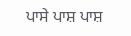ਪਾਸੇ ਪਾਸ਼ ਪਾਸ਼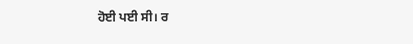ਹੋਈ ਪਈ ਸੀ। ਰ